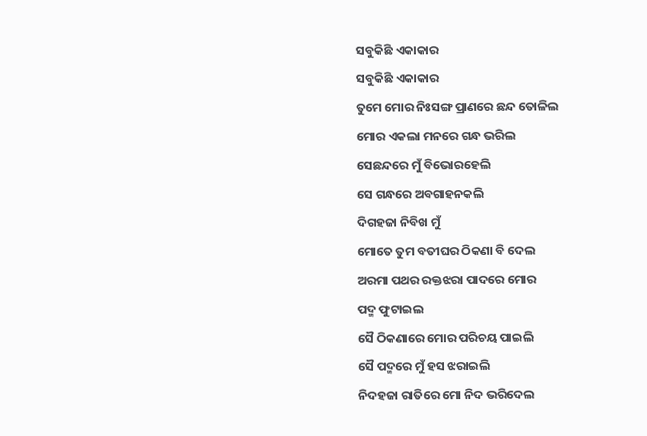ସବୁକିଛି ଏକାକାର
ସବୁକିଛି ଏକାକାର
ତୁମେ ମୋର ନିଃସଙ୍ଗ ପ୍ରାଣରେ ଛନ୍ଦ ତୋଳିଲ
ମୋର ଏକଲା ମନରେ ଗନ୍ଧ ଭରିଲ
ସେଛନ୍ଦରେ ମୁଁ ବିଭୋରହେଲି
ସେ ଗନ୍ଧରେ ଅବଗାହନକଲି
ଦିଗହଜା ନିବିଖ ମୁଁ
ମୋତେ ତୁମ ବତୀଘର ଠିକଣା ବି ଦେଲ
ଅରମା ପଥର ରକ୍ତଝରା ପାଦରେ ମୋର
ପଦ୍ମ ଫୁଟାଇଲ
ସୈ ଠିକଣାରେ ମୋର ପରିଚୟ ପାଇଲି
ସୈ ପଦ୍ମରେ ମୁଁ ହସ ଝରାଇଲି
ନିଦହଜା ରାତିରେ ମୋ ନିଦ ଭରିଦେଲ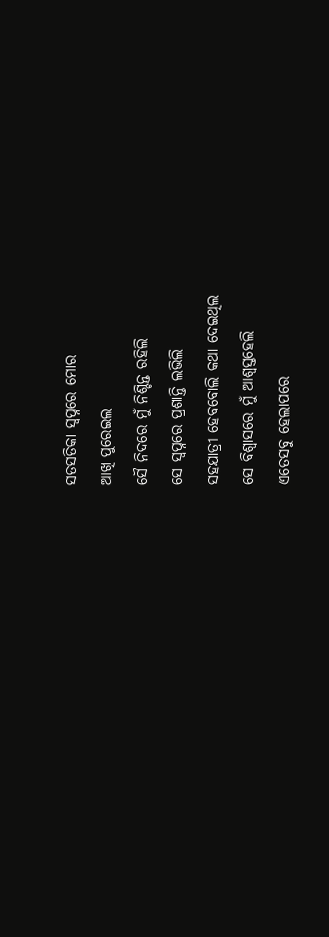ସତସତିକା ସ୍ବପ୍ନରେ ମୋର
ଆଖି ପୁରେଇଲ
ସୈ ନିଦରେ ମୁଁ ନିଶ୍ଚିନ୍ତ ରହିଲି
ସେ ସ୍ବପ୍ନରେ ପ୍ରଶାନ୍ତି ଲଭିଲି
ସହଯାତ୍ରୀ ହେବବୋଲି କଥା ଦେଇଥିଲ
ସେ ବିଶ୍ବାସରେ ମୁଁ ଆଶ୍ବସ୍ତହେଲି
ଏତେସବୁ ହେଲାପରେ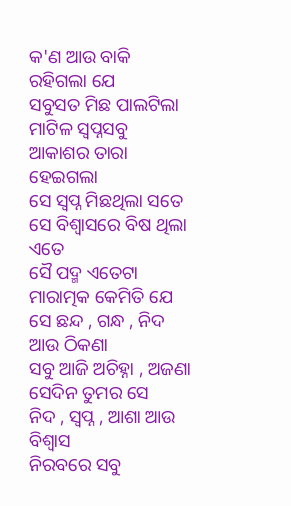କ'ଣ ଆଉ ବାକି ରହିଗଲା ଯେ
ସବୁସତ ମିଛ ପାଲଟିଲା
ମାଟିଳ ସ୍ବପ୍ନସବୁ
ଆକାଶର ତାରା ହେଇଗଲା
ସେ ସ୍ବପ୍ନ ମିଛଥିଲା ସତେ
ସେ ବିଶ୍ବାସରେ ବିଷ ଥିଲା ଏତେ
ସୈ ପଦ୍ମ ଏତେଟା ମାରାତ୍ମକ କେମିତି ଯେ
ସେ ଛନ୍ଦ , ଗନ୍ଧ , ନିଦ ଆଉ ଠିକଣା
ସବୁ ଆଜି ଅଚିହ୍ନା , ଅଜଣା
ସେଦିନ ତୁମର ସେ
ନିଦ , ସ୍ବପ୍ନ , ଆଶା ଆଉ ବିଶ୍ବାସ
ନିରବରେ ସବୁ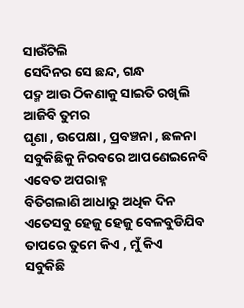ସାଉଁଟିଲି
ସେଦିନର ସେ ଛନ୍ଦ, ଗନ୍ଧ
ପଦ୍ମ ଆଉ ଠିକଣାକୁ ସାଇତି ରଖିଲି
ଆଜିବି ତୁମର
ଘୃଣା , ଉପେକ୍ଷା , ପ୍ରବଞ୍ଚନା , ଛଳନା
ସବୁକିଛିକୁ ନିରବରେ ଆପଣେଇନେବି
ଏବେତ ଅପରାହ୍ନ
ବିତିଗଲାଣି ଆଧାରୁ ଅଧିକ ଦିନ
ଏତେସବୁ ହେଜୁ ହେଜୁ ବେଳବୁଡିଯିବ
ତାପରେ ତୁମେ କିଏ , ମୁଁ କିଏ
ସବୁକିଛି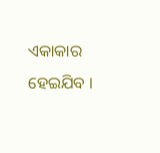ଏକାକାର ହେଇଯିବ ।